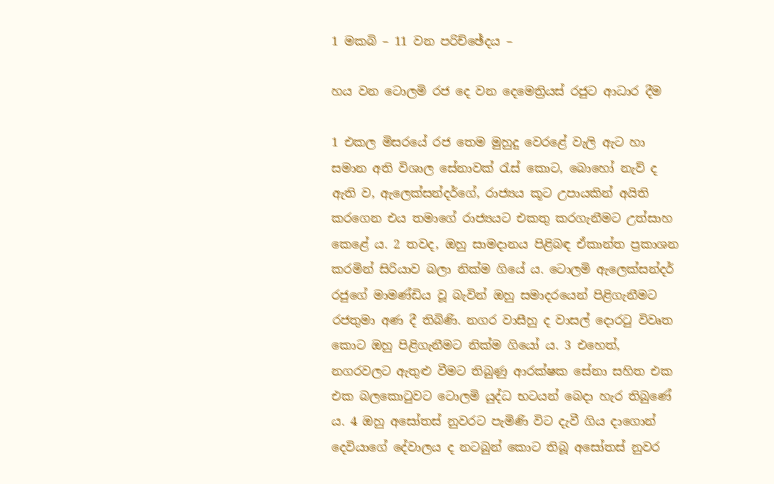1 මකබි – 11 වන පරිච්ඡේදය –

හය වන ටොලමි රජ දෙ වන දෙමෙත්‍රියස් රජුට ආධාර දීම

1 එකල මිසරයේ රජ තෙම මුහුදු වෙරළේ වැලි ඇට හා සමාන අති විශාල සේනාවක් රැස් කොට, බොහෝ නැව් ද ඇති ව, ඇලෙක්සන්දර්ගේ, රාජ්‍යය කූට උපායකින් අයිති කරගෙන එය තමාගේ රාජ්‍යයට එකතු කරගැනීමට උත්සාහ කෙළේ ය. 2 තවද, ඔහු සාමදානය පිළිබඳ ඒකාන්ත ප්‍රකාශන කරමින් සිරියාව බලා නික්ම ගියේ ය. ටොලමි ඇලෙක්සන්දර් රජුගේ මාමණ්ඩිය වූ බැවින් ඔහු සමාදරයෙන් පිළිගැනීමට රජතුමා අණ දී තිබිණි. නගර වාසීහු ද වාසල් දොරටු විවෘත කොට ඔහු පිළිගැනීමට නික්ම ගියෝ ය. 3 එහෙත්, නගරවලට ඇතුළු වීමට තිබුණු ආරක්ෂක සේනා සහිත එක එක බලකොටුවට ටොලමි යුද්ධ භටයන් බෙදා හැර තිබුණේ ය. 4 ඔහු අසෝතස් නුවරට පැමිණි විට දැවී ගිය දාගොන් දෙවියාගේ දේවාලය ද නටබුන් කොට තිබූ අසෝතස් නුවර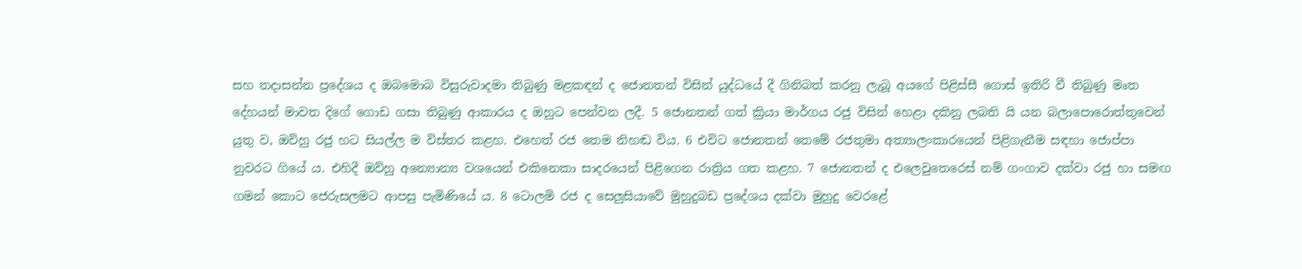සහ තදාසන්න ප්‍රදේශය ද ඔබමොබ විසුරුවාදමා තිබුණු මළකඳන් ද ජොනතන් විසින් යුද්ධයේ දී ගිනිබත් කරනු ලැබූ අයගේ පිළිස්සී ගොස් ඉතිරි වී තිබුණු මෘත දේහයන් මාවත දිගේ ගොඩ ගසා තිබුණු ආකාරය ද ඔහුට පෙන්වන ලදී. 5 ජොනතන් ගත් ක්‍රියා මාර්ගය රජු විසින් හෙළා දකිනු ලබති යි යන බලාපොරොත්තුවෙන් යුතු ව, ඔව්හු රජු හට සියල්ල ම විස්තර කළහ. එහෙත් රජ තෙම නිහඬ විය. 6 එවිට ජොනතන් තෙමේ රජතුමා අත්‍යාලංකාරයෙන් පිළිගැනීම සඳහා ජොප්පා නුවරට ගියේ ය. එහිදී ඔව්හු අන්‍යොන්‍ය වශයෙන් එකිනෙකා සාදරයෙන් පිළිගෙන රාත්‍රිය ගත කළහ. 7 ජොනතන් ද එලෙවුතෙරෙස් නම් ගංගාව දක්වා රජු හා සමඟ ගමන් කොට ජෙරුසලමට ආපසු පැමිණියේ ය. 8 ටොලමි රජ ද සෙලුසියාවේ මුහුදුබඩ ප්‍රදේශය දක්වා මුහුදු වෙරළේ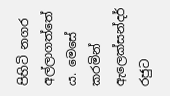පිහිටි නගර අල්ලාගත්තේ ය. මෙසේ කරමින් ඇලෙක්සන්දර් රජුට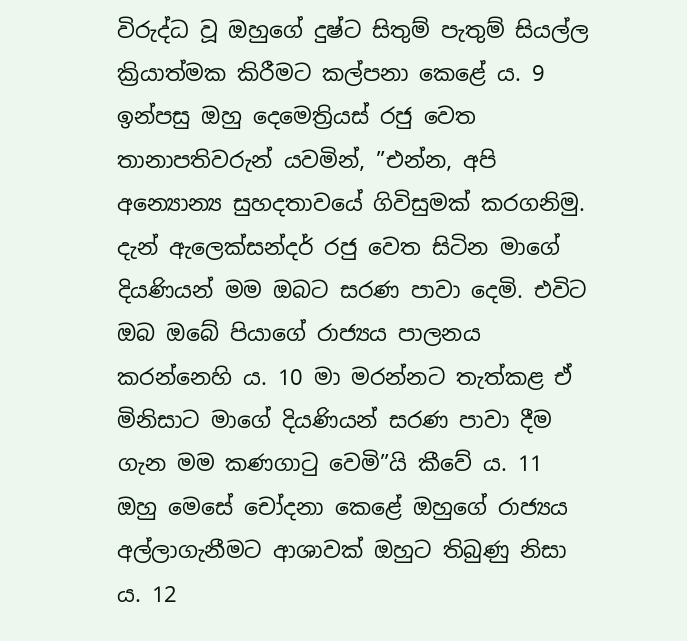විරුද්ධ වූ ඔහුගේ දුෂ්ට සිතුම් පැතුම් සියල්ල ක්‍රියාත්මක කිරීමට කල්පනා කෙළේ ය. 9 ඉන්පසු ඔහු දෙමෙත්‍රියස් රජු වෙත තානාපතිවරුන් යවමින්, ”එන්න, අපි අන්‍යොන්‍ය සුහදතාවයේ ගිවිසුමක් කරගනිමු. දැන් ඇලෙක්සන්දර් රජු වෙත සිටින මාගේ දියණියන් මම ඔබට සරණ පාවා දෙමි. එවිට ඔබ ඔබේ පියාගේ රාජ්‍යය පාලනය කරන්නෙහි ය. 10 මා මරන්නට තැත්කළ ඒ මිනිසාට මාගේ දියණියන් සරණ පාවා දීම ගැන මම කණගාටු වෙමි”යි කීවේ ය. 11 ඔහු මෙසේ චෝදනා කෙළේ ඔහුගේ රාජ්‍යය අල්ලාගැනීමට ආශාවක් ඔහුට තිබුණු නිසා ය. 12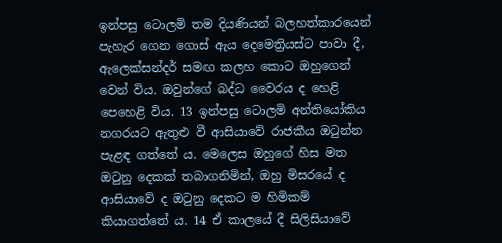ඉන්පසු ටොලමි තම දියණියන් බලහත්කාරයෙන් පැහැර ගෙන ගොස් ඇය දෙමෙත්‍රියස්ට පාවා දී, ඇලෙක්සන්දර් සමඟ කලහ කොට ඔහුගෙන් වෙන් විය. ඔවුන්ගේ බද්ධ වෛරය ද හෙළි පෙහෙළි විය. 13 ඉන්පසු ටොලමි අන්තියෝකිය නගරයට ඇතුළු වී ආසියාවේ රාජකීය ඔටුන්න පැළඳ ගත්තේ ය. මෙලෙස ඔහුගේ හිස මත ඔටුනු දෙකක් තබාගනිමින්, ඔහු මිසරයේ ද ආසියාවේ ද ඔටුනු දෙකට ම හිමිකම් කියාගත්තේ ය. 14 ඒ කාලයේ දී සිලිසියාවේ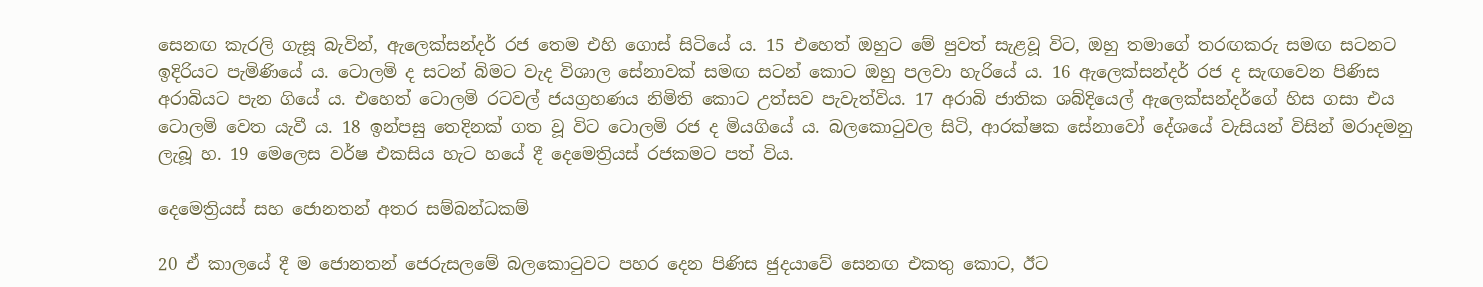සෙනඟ කැරලි ගැසූ බැවින්, ඇලෙක්සන්දර් රජ තෙම එහි ගොස් සිටියේ ය. 15 එහෙත් ඔහුට මේ පුවත් සැළවූ විට, ඔහු තමාගේ තරඟකරු සමඟ සටනට ඉදිරියට පැමිණියේ ය. ටොලමි ද සටන් බිමට වැද විශාල සේනාවක් සමඟ සටන් කොට ඔහු පලවා හැරියේ ය. 16 ඇලෙක්සන්දර් රජ ද සැඟවෙන පිණිස අරාබියට පැන ගියේ ය. එහෙත් ටොලමි රටවල් ජයග්‍රහණය නිමිති කොට උත්සව පැවැත්විය. 17 අරාබි ජාතික ශබ්දියෙල් ඇලෙක්සන්දර්ගේ හිස ගසා එය ටොලමි වෙත යැවී ය. 18 ඉන්පසු තෙදිනක් ගත වූ විට ටොලමි රජ ද මියගියේ ය. බලකොටුවල සිටි, ආරක්ෂක සේනාවෝ දේශයේ වැසියන් විසින් මරාදමනු ලැබූ හ. 19 මෙලෙස වර්ෂ එකසිය හැට හයේ දී දෙමෙත්‍රියස් රජකමට පත් විය.

දෙමෙත්‍රියස් සහ ජොනතන් අතර සම්බන්ධකම්

20 ඒ කාලයේ දී ම ජොනතන් ජෙරුසලමේ බලකොටුවට පහර දෙන පිණිස ජුදයාවේ සෙනඟ එකතු කොට, ඊට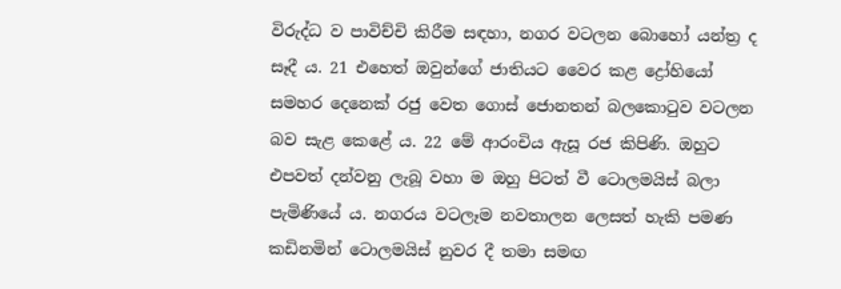විරුද්ධ ව පාවිච්චි කිරීම සඳහා, නගර වටලන බොහෝ යන්ත්‍ර ද සෑදී ය. 21 එහෙත් ඔවුන්ගේ ජාතියට වෛර කළ ද්‍රෝහියෝ සමහර දෙනෙක් රජු වෙත ගොස් ජොනතන් බලකොටුව වටලන බව සැළ කෙළේ ය. 22 මේ ආරංචිය ඇසූ රජ කිපිණි. ඔහුට එපවත් දන්වනු ලැබූ වහා ම ඔහු පිටත් වී ටොලමයිස් බලා පැමිණියේ ය. නගරය වටලෑම නවතාලන ලෙසත් හැකි පමණ කඩිනමින් ටොලමයිස් නුවර දී තමා සමඟ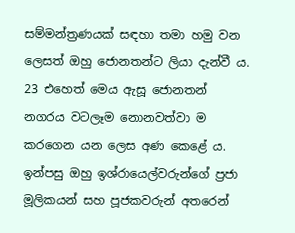සම්මන්ත්‍රණයක් සඳහා තමා හමු වන ලෙසත් ඔහු ජොනතන්ට ලියා දැන්වී ය. 23 එහෙත් මෙය ඇසූ ජොනතන් නගරය වටලෑම නොනවත්වා ම කරගෙන යන ලෙස අණ කෙළේ ය. ඉන්පසු ඔහු ඉශ්රායෙල්වරුන්ගේ ප්‍රජා මූලිකයන් සහ පූජකවරුන් අතරෙන්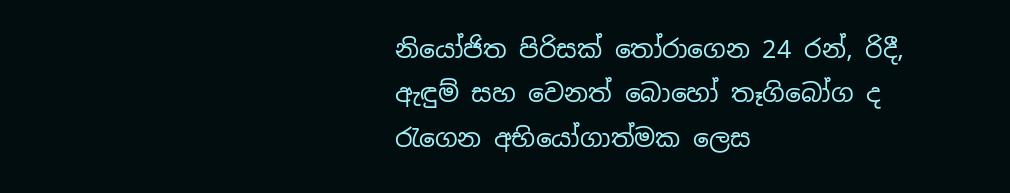නියෝජිත පිරිසක් තෝරාගෙන 24 රන්, රිදී, ඇඳුම් සහ වෙනත් බොහෝ තෑගිබෝග ද රැගෙන අභියෝගාත්මක ලෙස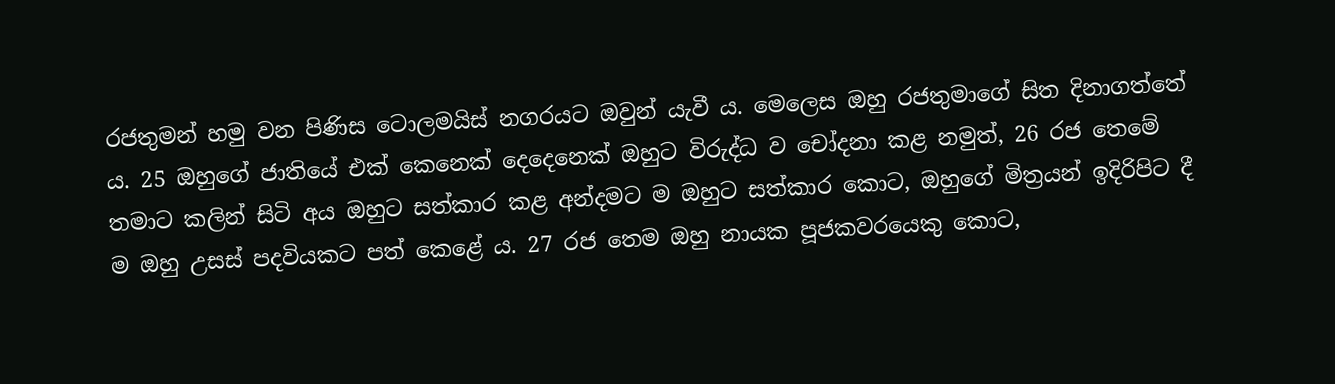රජතුමන් හමු වන පිණිස ටොලමයිස් නගරයට ඔවුන් යැවී ය. මෙලෙස ඔහු රජතුමාගේ සිත දිනාගත්තේ ය. 25 ඔහුගේ ජාතියේ එක් කෙනෙක් දෙදෙනෙක් ඔහුට විරුද්ධ ව චෝදනා කළ නමුත්, 26 රජ තෙමේ තමාට කලින් සිටි අය ඔහුට සත්කාර කළ අන්දමට ම ඔහුට සත්කාර කොට, ඔහුගේ මිත්‍රයන් ඉදිරිපිට දී ම ඔහු උසස් පදවියකට පත් කෙළේ ය. 27 රජ තෙම ඔහු නායක පූජකවරයෙකු කොට,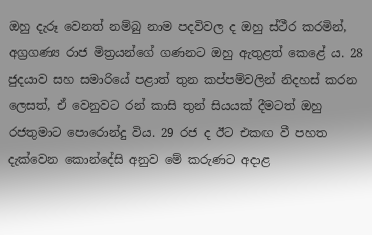ඔහු දැරූ වෙනත් නම්බු නාම පදවිවල ද ඔහු ස්ථීර කරමින්, අග්‍රගණ්‍ය රාජ මිත්‍රයන්ගේ ගණනට ඔහු ඇතුළත් කෙළේ ය. 28 ජුදයාව සහ සමාරියේ පළාත් තුන කප්පම්වලින් නිදහස් කරන ලෙසත්, ඒ වෙනුවට රන් කාසි තුන් සියයක් දීමටත් ඔහු රජතුමාට පොරොන්දු විය. 29 රජ ද ඊට එකඟ වී පහත දැක්වෙන කොන්දේසි අනුව මේ කරුණට අදාළ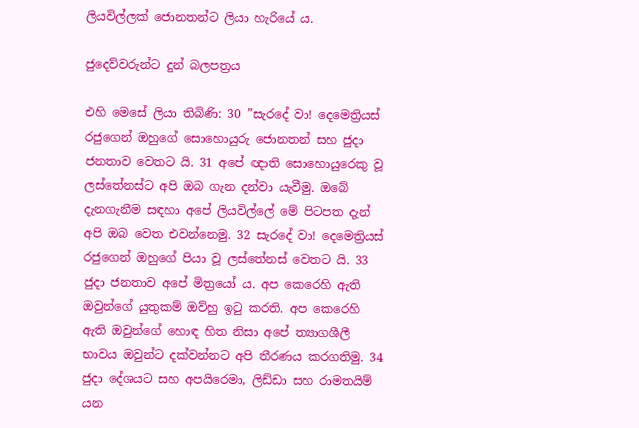ලියවිල්ලක් ජොනතන්ට ලියා හැරියේ ය.

ජුදෙව්වරුන්ට දුන් බලපත්‍රය

එහි මෙසේ ලියා තිබිණි: 30 ”සැරදේ වා! දෙමෙත්‍රියස් රජුගෙන් ඔහුගේ සොහොයුරු ජොනතන් සහ ජුදා ජනතාව වෙතට යි. 31 අපේ ඥාති සොහොයුරෙකු වූ ලස්තේනස්ට අපි ඔබ ගැන දන්වා යැවීමු. ඔබේ දැනගැනීම සඳහා අපේ ලියවිල්ලේ මේ පිටපත දැන් අපි ඔබ වෙත එවන්නෙමු. 32 සැරදේ වා! දෙමෙත්‍රියස් රජුගෙන් ඔහුගේ පියා වූ ලස්තේනස් වෙතට යි. 33 ජුදා ජනතාව අපේ මිත්‍රයෝ ය. අප කෙරෙහි ඇති ඔවුන්ගේ යුතුකම් ඔව්හු ඉටු කරති. අප කෙරෙහි ඇති ඔවුන්ගේ හොඳ හිත නිසා අපේ ත්‍යාගශීලී භාවය ඔවුන්ට දක්වන්නට අපි තීරණය කරගතිමු. 34 ජුදා දේශයට සහ අපයිරෙමා, ලිඩ්ඩා සහ රාමතයිම් යන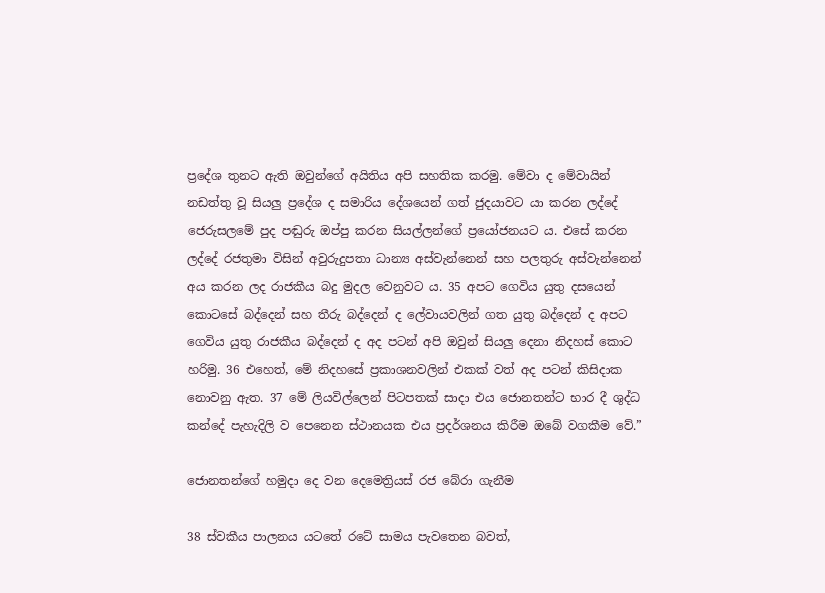ප්‍රදේශ තුනට ඇති ඔවුන්ගේ අයිතිය අපි සහතික කරමු. මේවා ද මේවායින් නඩත්තු වූ සියලු ප්‍රදේශ ද සමාරිය දේශයෙන් ගත් ජුදයාවට යා කරන ලද්දේ ජෙරුසලමේ පුද පඬුරු ඔප්පු කරන සියල්ලන්ගේ ප්‍රයෝජනයට ය. එසේ කරන ලද්දේ රජතුමා විසින් අවුරුදුපතා ධාන්‍ය අස්වැන්නෙන් සහ පලතුරු අස්වැන්නෙන් අය කරන ලද රාජකීය බදු මුදල වෙනුවට ය. 35 අපට ගෙවිය යුතු දසයෙන් කොටසේ බද්දෙන් සහ තීරු බද්දෙන් ද ලේවායවලින් ගත යුතු බද්දෙන් ද අපට ගෙවිය යුතු රාජකීය බද්දෙන් ද අද පටන් අපි ඔවුන් සියලු දෙනා නිදහස් කොට හරිමු. 36 එහෙත්, මේ නිදහසේ ප්‍රකාශනවලින් එකක් වත් අද පටන් කිසිදාක නොවනු ඇත. 37 මේ ලියවිල්ලෙන් පිටපතක් සාදා එය ජොනතන්ට භාර දී ශුද්ධ කන්දේ පැහැදිලි ව පෙනෙන ස්ථානයක එය ප්‍රදර්ශනය කිරීම ඔබේ වගකීම වේ.”

ජොනතන්ගේ හමුදා දෙ වන දෙමෙත්‍රියස් රජ බේරා ගැනීම

38 ස්වකීය පාලනය යටතේ රටේ සාමය පැවතෙන බවත්,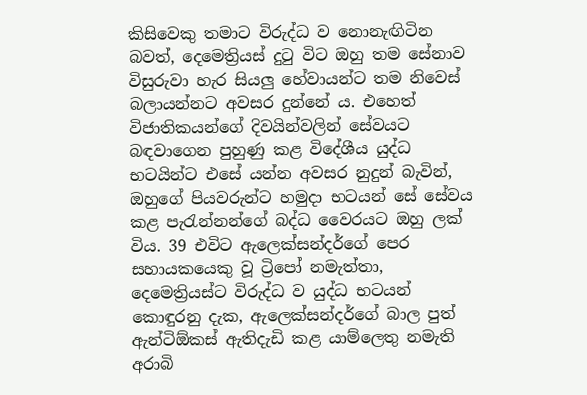කිසිවෙකු තමාට විරුද්ධ ව නොනැඟිටින බවත්, දෙමෙත්‍රියස් දුටු විට ඔහු තම සේනාව විසුරුවා හැර සියලු හේවායන්ට තම නිවෙස් බලායන්නට අවසර දුන්නේ ය. එහෙත් විජාතිකයන්ගේ දිවයින්වලින් සේවයට බඳවාගෙන පුහුණු කළ විදේශීය යුද්ධ භටයින්ට එසේ යන්න අවසර නුදුන් බැවින්, ඔහුගේ පියවරුන්ට හමුදා භටයන් සේ සේවය කළ පැරැන්නන්ගේ බද්ධ වෛරයට ඔහු ලක් විය. 39 එවිට ඇලෙක්සන්දර්ගේ පෙර සහායකයෙකු වූ ට්‍රිපෝ නමැත්තා, දෙමෙත්‍රියස්ට විරුද්ධ ව යුද්ධ භටයන් කොඳුරනු දැක, ඇලෙක්සන්දර්ගේ බාල පුත් ඇන්ටිඕකස් ඇතිදැඩි කළ යාම්ලෙතු නමැති අරාබි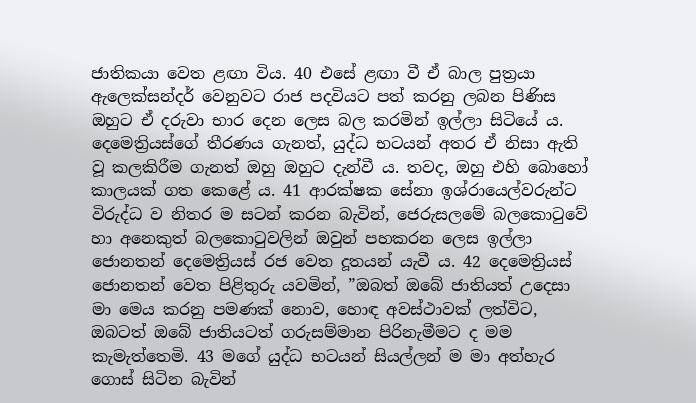ජාතිකයා වෙත ළඟා විය. 40 එසේ ළඟා වී ඒ බාල පුත්‍රයා ඇලෙක්සන්දර් වෙනුවට රාජ පදවියට පත් කරනු ලබන පිණිස ඔහුට ඒ දරුවා භාර දෙන ලෙස බල කරමින් ඉල්ලා සිටියේ ය. දෙමෙත්‍රියස්ගේ තීරණය ගැනත්, යුද්ධ භටයන් අතර ඒ නිසා ඇති වූ කලකිරීම ගැනත් ඔහු ඔහුට දැන්වී ය. තවද, ඔහු එහි බොහෝ කාලයක් ගත කෙළේ ය. 41 ආරක්ෂක සේනා ඉශ්රායෙල්වරුන්ට විරුද්ධ ව නිතර ම සටන් කරන බැවින්, ජෙරුසලමේ බලකොටුවේ හා අනෙකුත් බලකොටුවලින් ඔවුන් පහකරන ලෙස ඉල්ලා ජොනතන් දෙමෙත්‍රියස් රජ වෙත දූතයන් යැවී ය. 42 දෙමෙත්‍රියස් ජොනතන් වෙත පිළිතුරු යවමින්, ”ඔබත් ඔබේ ජාතියත් උදෙසා මා මෙය කරනු පමණක් නොව, හොඳ අවස්ථාවක් ලත්විට, ඔබටත් ඔබේ ජාතියටත් ගරුසම්මාන පිරිනැමීමට ද මම කැමැත්තෙමි. 43 මගේ යුද්ධ භටයන් සියල්ලන් ම මා අත්හැර ගොස් සිටින බැවින්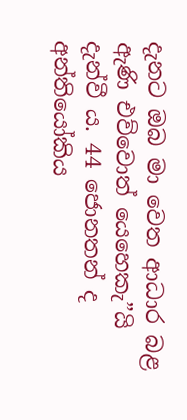දැනට ඔබ මා වෙත ආධාර බළ ඇණි එව්වොත් යෙහෙකැ”යි දැන්වී ය. 44 ජොනතන් ද අන්තියෝකිය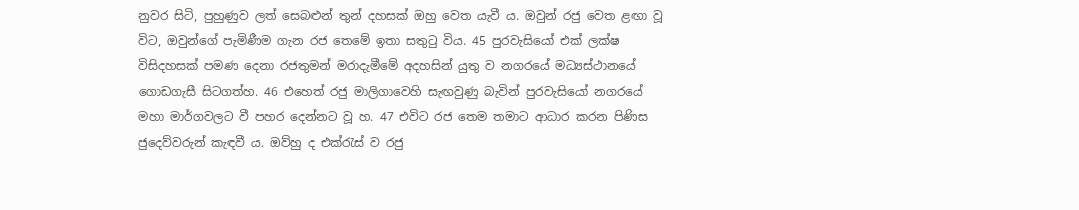නුවර සිටි, පුහුණුව ලත් සෙබළුන් තුන් දහසක් ඔහු වෙත යැවී ය. ඔවුන් රජු වෙත ළඟා වූ විට, ඔවුන්ගේ පැමිණීම ගැන රජ තෙමේ ඉතා සතුටු විය. 45 පුරවැසියෝ එක් ලක්ෂ විසිදහසක් පමණ දෙනා රජතුමන් මරාදැමීමේ අදහසින් යුතු ව නගරයේ මධ්‍යස්ථානයේ ගොඩගැසී සිටගත්හ. 46 එහෙත් රජු මාලිගාවෙහි සැඟවුණු බැවින් පුරවැසියෝ නගරයේ මහා මාර්ගවලට වී පහර දෙන්නට වූ හ. 47 එවිට රජ තෙම තමාට ආධාර කරන පිණිස ජුදෙව්වරුන් කැඳවී ය. ඔව්හු ද එක්රැස් ව රජු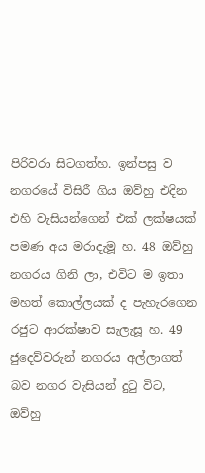පිරිවරා සිටගත්හ. ඉන්පසු ව නගරයේ විසිරී ගිය ඔව්හු එදින එහි වැසියන්ගෙන් එක් ලක්ෂයක් පමණ අය මරාදැමූ හ. 48 ඔව්හු නගරය ගිනි ලා, එවිට ම ඉතා මහත් කොල්ලයක් ද පැහැරගෙන රජුට ආරක්ෂාව සැලැසූ හ. 49 ජුදෙව්වරුන් නගරය අල්ලාගත් බව නගර වැසියන් දුටු විට, ඔව්හු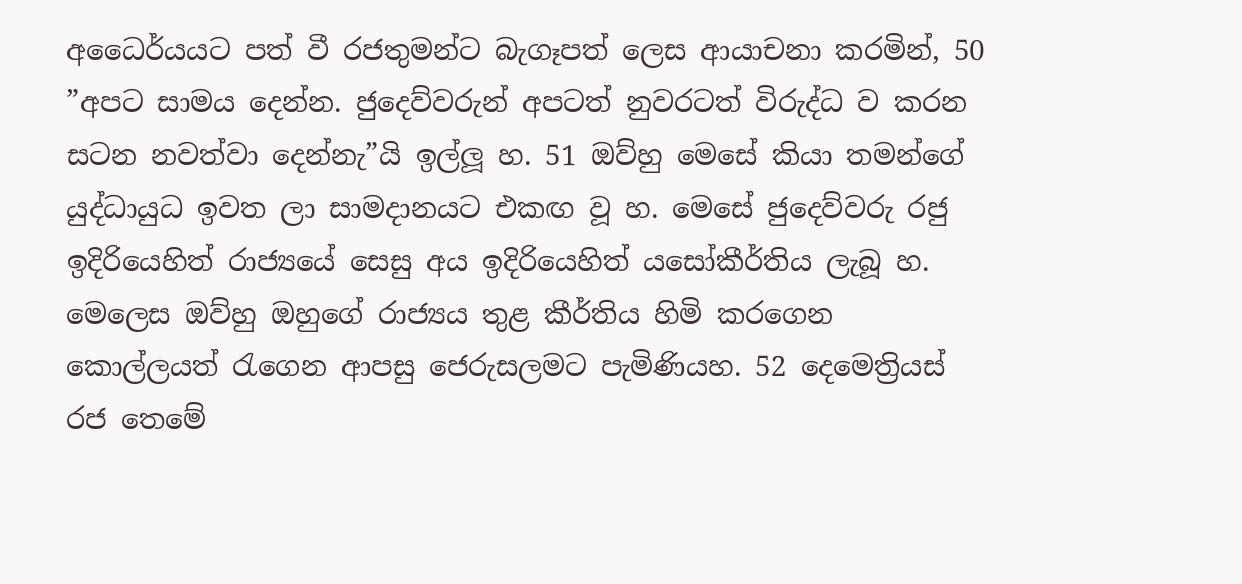අධෛර්යයට පත් වී රජතුමන්ට බැගෑපත් ලෙස ආයාචනා කරමින්, 50 ”අපට සාමය දෙන්න. ජුදෙව්වරුන් අපටත් නුවරටත් විරුද්ධ ව කරන සටන නවත්වා දෙන්නැ”යි ඉල්ලූ හ. 51 ඔව්හු මෙසේ කියා තමන්ගේ යුද්ධායුධ ඉවත ලා සාමදානයට එකඟ වූ හ. මෙසේ ජුදෙව්වරු රජු ඉදිරියෙහිත් රාජ්‍යයේ සෙසු අය ඉදිරියෙහිත් යසෝකීර්තිය ලැබූ හ. මෙලෙස ඔව්හු ඔහුගේ රාජ්‍යය තුළ කීර්තිය හිමි කරගෙන කොල්ලයත් රැගෙන ආපසු ජෙරුසලමට පැමිණියහ. 52 දෙමෙත්‍රියස් රජ තෙමේ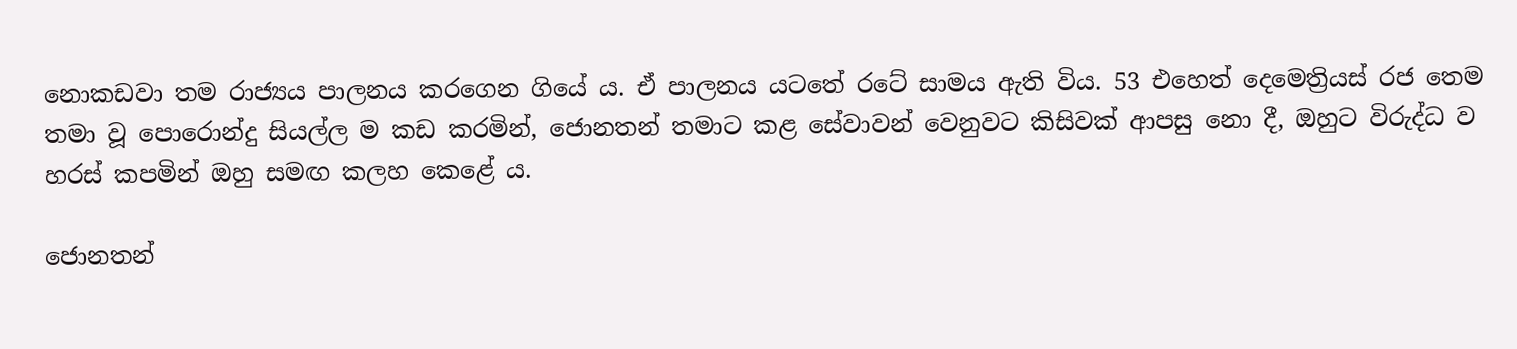නොකඩවා තම රාජ්‍යය පාලනය කරගෙන ගියේ ය. ඒ පාලනය යටතේ රටේ සාමය ඇති විය. 53 එහෙත් දෙමෙත්‍රියස් රජ තෙම තමා වූ පොරොන්දු සියල්ල ම කඩ කරමින්, ජොනතන් තමාට කළ සේවාවන් වෙනුවට කිසිවක් ආපසු නො දී, ඔහුට විරුද්ධ ව හරස් කපමින් ඔහු සමඟ කලහ කෙළේ ය.

ජොනතන්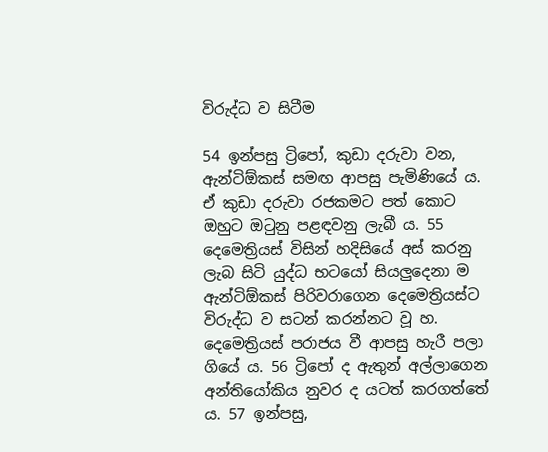විරුද්ධ ව සිටීම

54 ඉන්පසු ට්‍රිපෝ, කුඩා දරුවා වන, ඇන්ටිඕකස් සමඟ ආපසු පැමිණියේ ය. ඒ කුඩා දරුවා රජකමට පත් කොට ඔහුට ඔටුනු පළඳවනු ලැබී ය. 55 දෙමෙත්‍රියස් විසින් හදිසියේ අස් කරනු ලැබ සිටි යුද්ධ භටයෝ සියලුදෙනා ම ඇන්ටිඕකස් පිරිවරාගෙන දෙමෙත්‍රියස්ට විරුද්ධ ව සටන් කරන්නට වූ හ. දෙමෙත්‍රියස් පරාජය වී ආපසු හැරී පලා ගියේ ය. 56 ට්‍රිපෝ ද ඇතුන් අල්ලාගෙන අන්තියෝකිය නුවර ද යටත් කරගත්තේ ය. 57 ඉන්පසු,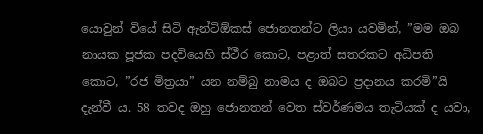යොවුන් වියේ සිටි ඇන්ටිඕකස් ජොනතන්ට ලියා යවමින්, ”මම ඔබ නායක පූජක පදවියෙහි ස්ථීර කොට, පළාත් සතරකට අධිපති කොට, ”රජ මිත්‍රයා” යන නම්බු නාමය ද ඔබට ප්‍රදානය කරමි”යි දැන්වී ය. 58 තවද ඔහු ජොනතන් වෙත ස්වර්ණමය තැටියක් ද යවා,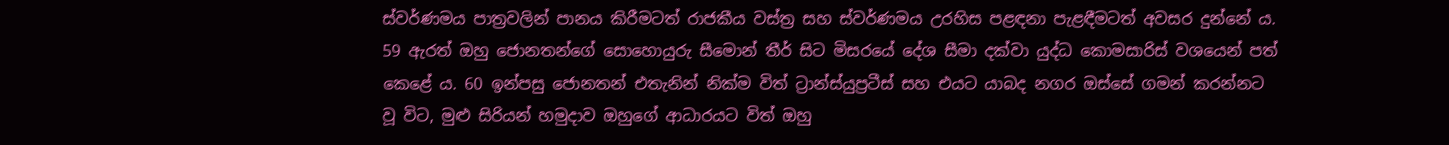ස්වර්ණමය පාත්‍රවලින් පානය කිරීමටත් රාජකීය වස්ත්‍ර සහ ස්වර්ණමය උරහිස පළඳනා පැළඳීමටත් අවසර දුන්නේ ය. 59 ඇරත් ඔහු ජොනතන්ගේ සොහොයුරු සීමොන් තීර් සිට මිසරයේ දේශ සීමා දක්වා යුද්ධ කොමසාරිස් වශයෙන් පත් කෙළේ ය. 60 ඉන්පසු ජොනතන් එතැනින් නික්ම විත් ට්‍රාන්ස්යුප්‍රටීස් සහ එයට යාබද නගර ඔස්සේ ගමන් කරන්නට වූ විට, මුළු සිරියන් හමුදාව ඔහුගේ ආධාරයට විත් ඔහු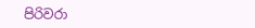පිරිවරා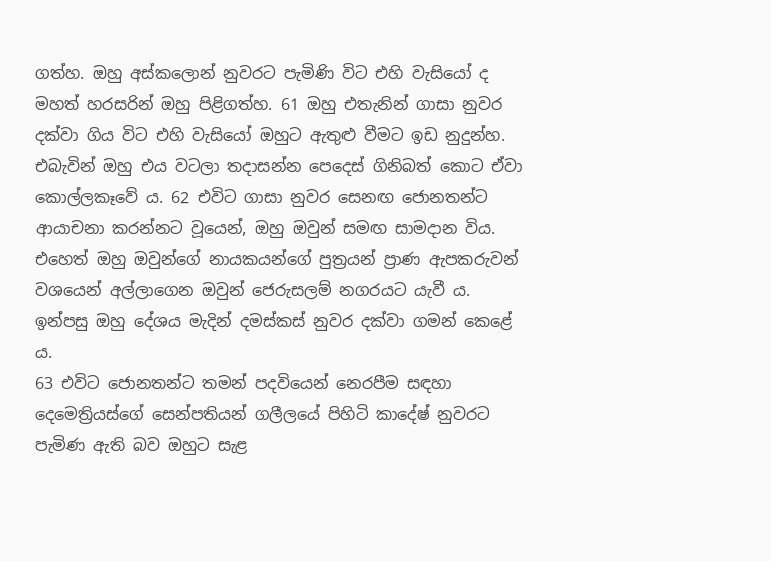ගත්හ. ඔහු අස්කලොන් නුවරට පැමිණි විට එහි වැසියෝ ද මහත් හරසරින් ඔහු පිළිගත්හ. 61 ඔහු එතැනින් ගාසා නුවර දක්වා ගිය විට එහි වැසියෝ ඔහුට ඇතුළු වීමට ඉඩ නුදුන්හ. එබැවින් ඔහු එය වටලා තදාසන්න පෙදෙස් ගිනිබත් කොට ඒවා කොල්ලකෑවේ ය. 62 එවිට ගාසා නුවර සෙනඟ ජොනතන්ට ආයාචනා කරන්නට වූයෙන්, ඔහු ඔවුන් සමඟ සාමදාන විය. එහෙත් ඔහු ඔවුන්ගේ නායකයන්ගේ පුත්‍රයන් ප්‍රාණ ඇපකරුවන් වශයෙන් අල්ලාගෙන ඔවුන් ජෙරුසලම් නගරයට යැවී ය. ඉන්පසු ඔහු දේශය මැදින් දමස්කස් නුවර දක්වා ගමන් කෙළේ ය.
63 එවිට ජොනතන්ට තමන් පදවියෙන් නෙරපීම සඳහා දෙමෙත්‍රියස්ගේ සෙන්පතියන් ගලීලයේ පිහිටි කාදේෂ් නුවරට පැමිණ ඇති බව ඔහුට සැළ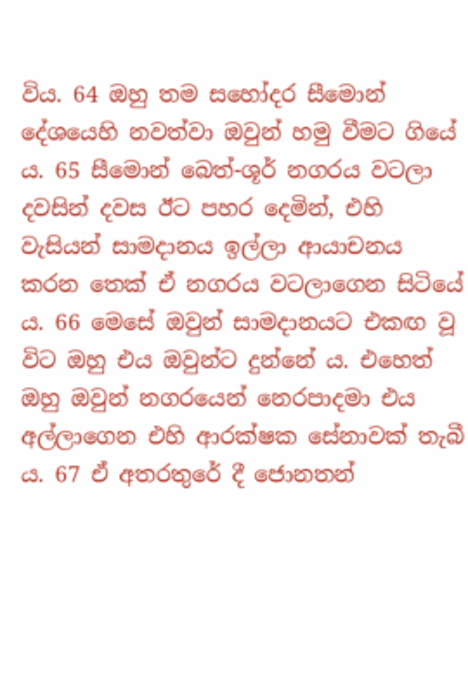විය. 64 ඔහු තම සහෝදර සීමොන් දේශයෙහි නවත්වා ඔවුන් හමු වීමට ගියේ ය. 65 සීමොන් බෙත්-ශූර් නගරය වටලා දවසින් දවස ඊට පහර දෙමින්, එහි වැසියන් සාමදානය ඉල්ලා ආයාචනය කරන තෙක් ඒ නගරය වටලාගෙන සිටියේ ය. 66 මෙසේ ඔවුන් සාමදානයට එකඟ වූ විට ඔහු එය ඔවුන්ට දුන්නේ ය. එහෙත් ඔහු ඔවුන් නගරයෙන් නෙරපාදමා එය අල්ලාගෙන එහි ආරක්ෂක සේනාවක් තැබී ය. 67 ඒ අතරතුරේ දී ජොනතන්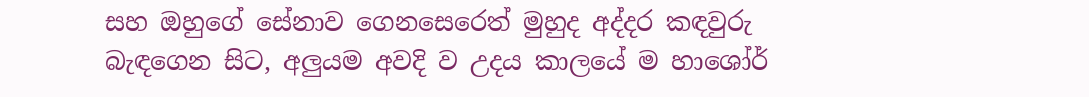සහ ඔහුගේ සේනාව ගෙනසෙරෙත් මුහුද අද්දර කඳවුරු බැඳගෙන සිට, අලුයම අවදි ව උදය කාලයේ ම හාශෝර්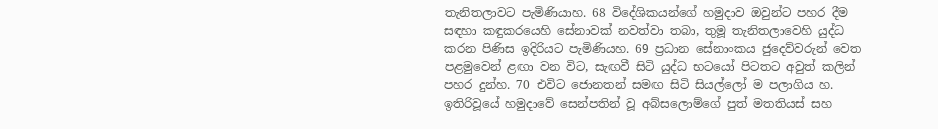තැනිතලාවට පැමිණියාහ. 68 විදේශිකයන්ගේ හමුදාව ඔවුන්ට පහර දීම සඳහා කඳුකරයෙහි සේනාවක් නවත්වා තබා, තුමූ තැනිතලාවෙහි යුද්ධ කරන පිණිස ඉදිරියට පැමිණියහ. 69 ප්‍රධාන සේනාංකය ජුදෙව්වරුන් වෙත පළමුවෙන් ළඟා වන විට, සැඟවී සිටි යුද්ධ භටයෝ පිටතට අවුත් කලින් පහර දුන්හ. 70 එවිට ජොනතන් සමඟ සිටි සියල්ලෝ ම පලාගිය හ. ඉතිරිවූයේ හමුදාවේ සෙන්පතින් වූ අබ්සලොම්ගේ පුත් මතතියස් සහ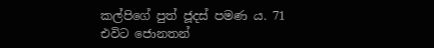කල්පිගේ පුත් ජූදස් පමණ ය. 71 එවිට ජොනතන්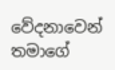වේදනාවෙන් තමාගේ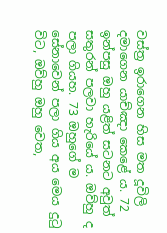වස්ත්‍ර ඉරාගෙන හිස මත දූවිලි දමාගෙන යාච්ඤා කෙළේ ය. 72 ඉන්පසු ඔහු යළිත් සටනට අවුත් සතුරන් පලවා හැරියේ ය. ඔව්හු ද පලා ගියහ. 73 ඔහුගේ ම සේනාවෙන් පලා ගිය අය මෙය දුටු විට, ඔව්හු ඔහු වෙත,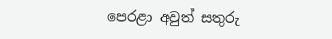පෙරළා අවුත් සතුරු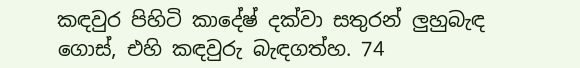කඳවුර පිහිටි කාදේෂ් දක්වා සතුරන් ලුහුබැඳ ගොස්, එහි කඳවුරු බැඳගත්හ. 74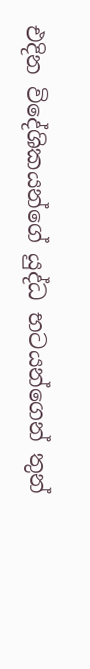එදින විදේශිකයන්ගේ යුද්ධ භටයන්ගෙන් තුන්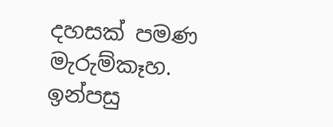දහසක් පමණ මැරුම්කෑහ. ඉන්පසු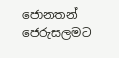ජොනතන් ජෙරුසලමට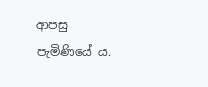ආපසු පැමිණියේ ය.